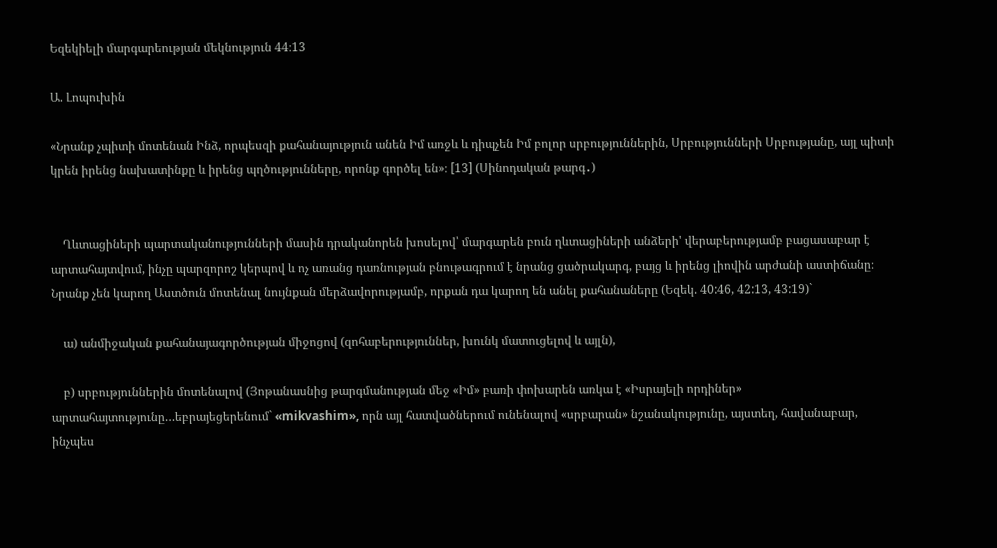Եզեկիելի մարգարեության մեկնություն 44։13

Ա. Լոպուխին

«Նրանք չպիտի մոտենան Ինձ, որպեսզի քահանայություն անեն Իմ առջև և դիպչեն Իմ բոլոր սրբություններին, Սրբությունների Սրբությանը, այլ պիտի կրեն իրենց նախատինքը և իրենց պղծությունները, որոնք գործել են»։ [13] (Սինոդական թարգ․)


    Ղևտացիների պարտականությունների մասին դրականորեն խոսելով՝ մարգարեն բուն ղևտացիների անձերի' վերաբերությամբ բացասաբար է արտահայտվում, ինչը պարզորոշ կերպով և ոչ առանց դառնության բնութագրում է նրանց ցածրակարգ, բայց և իրենց լիովին արժանի աստիճանը։ Նրանք չեն կարող Աստծուն մոտենալ նույնքան մերձավորությամբ, որքան դա կարող են անել քահանաները (Եզեկ. 40:46, 42:13, 43:19)`

    ա) անմիջական քահանայագործության միջոցով (զոհաբերություններ, խունկ մատուցելով և այլն),

    բ) սրբություններին մոտենալով (Յոթանասնից թարգմանության մեջ «Իմ» բառի փոխարեն առկա է «Իսրայելի որդիներ» արտահայտությունը…եբրայեցերենում` «mikvashim», որն այլ հատվածներում ունենալով «սրբարան» նշանակությունը, այստեղ, հավանաբար, ինչպես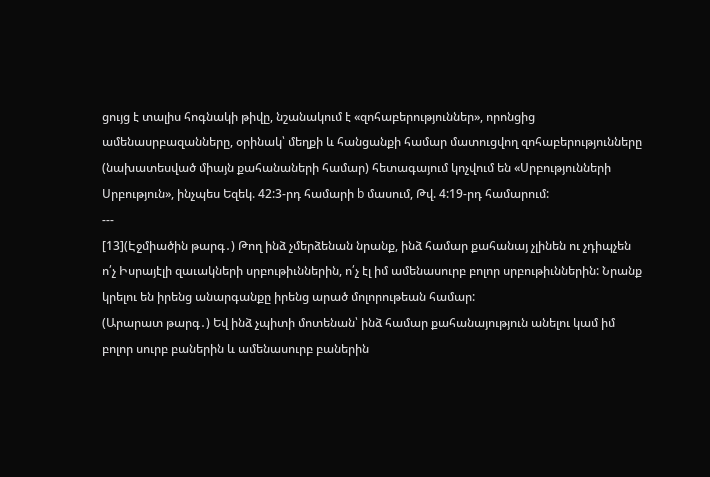ցույց է տալիս հոգնակի թիվը, նշանակում է «զոհաբերություններ», որոնցից ամենասրբազանները, օրինակ՝ մեղքի և հանցանքի համար մատուցվող զոհաբերությունները (նախատեսված միայն քահանաների համար) հետագայում կոչվում են «Սրբությունների Սրբություն», ինչպես Եզեկ. 42:3-րդ համարի b մասում, Թվ. 4:19-րդ համարում:
---
[13](Էջմիածին թարգ․) Թող ինձ չմերձենան նրանք, ինձ համար քահանայ չլինեն ու չդիպչեն ո՛չ Իսրայէլի զաւակների սրբութիւններին, ո՛չ էլ իմ ամենասուրբ բոլոր սրբութիւններին: Նրանք կրելու են իրենց անարգանքը իրենց արած մոլորութեան համար:
(Արարատ թարգ․) Եվ ինձ չպիտի մոտենան՝ ինձ համար քահանայություն անելու կամ իմ բոլոր սուրբ բաներին և ամենասուրբ բաներին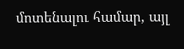մոտենալու համար, այլ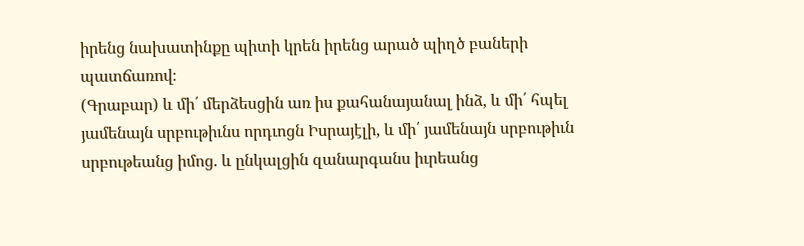իրենց նախատինքը պիտի կրեն իրենց արած պիղծ բաների պատճառով։
(Գրաբար) և մի՛ մերձեսցին առ իս քահանայանալ ինձ, և մի՛ հպել յամենայն սրբութիւնս որդւոցն Իսրայէլի, և մի՛ յամենայն սրբութիւն սրբութեանց իմոց. և ընկալցին զանարգանս իւրեանց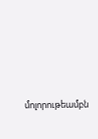մոլորութեամբն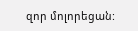զոր մոլորեցան: